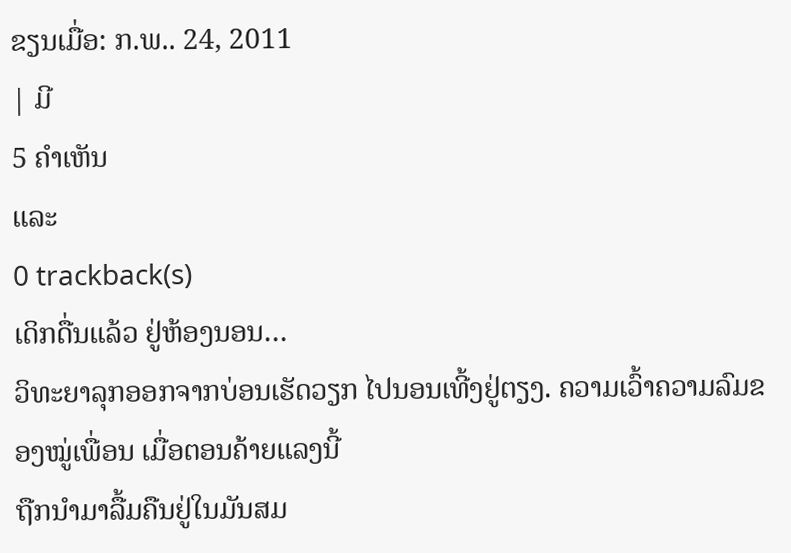ຂຽນເມື່ອ: ກ.ພ.. 24, 2011
| ມີ
5 ຄຳເຫັນ
ແລະ
0 trackback(s)
ເດິກດື່ນແລ້ວ ຢູ່ຫ້ອງນອນ…
ວິທະຍາລຸກອອກຈາກບ່ອນເຮັດວຽກ ໄປນອນເທີ້ງຢູ່ຕຽງ. ຄວາມເວົ້າຄວາມລົມຂອງໝູ່ເພື່ອນ ເມື່ອຕອນຄ້າຍແລງນີ້
ຖືກນຳມາລື້ມຄືນຢູ່ໃນມັນສມ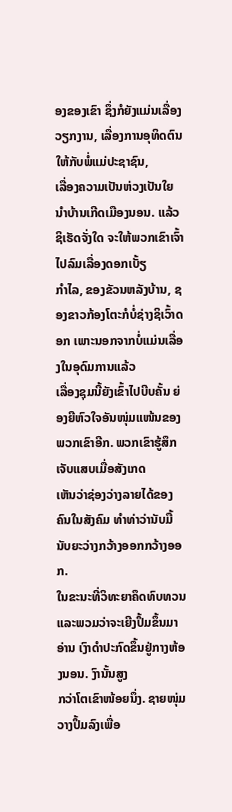ອງຂອງເຂົາ ຊຶ່ງກໍຍັງແມ່ນເລື່ອງວຽກງານ, ເລື່ອງການອຸທິດຕົນໃຫ້ກັບພໍ່ແມ່ປະຊາຊົນ,
ເລື່ອງຄວາມເປັນຫ່ວງເປັນໃຍນຳບ້ານເກີດເມືອງນອນ. ແລ້ວຊິເຮັດຈັ່ງໃດ ຈະໃຫ້ພວກເຂົາເຈົ້າໄປລົມເລື່ອງດອກເບັ້ຽ
ກຳໄລ, ຂອງຂັວນຫລັງບ້ານ, ຊອງຂາວກ້ອງໂຕະກໍບໍ່ຊ່າງຊິເວົ້າດອກ ເພາະນອກຈາກບໍ່ແມ່ນເລື່ອງໃນອຸດົມການແລ້ວ
ເລື່ອງຊຸມນີ້ຍັງເຂົ້າໄປບີບຄັ້ນ ຍ່ອງຍີຫົວໃຈອັນໜຸ່ມແໜ້ນຂອງພວກເຂົາອີກ. ພວກເຂົາຮູ້ສຶກເຈັບແສບເມື່ອສັງເກດ
ເຫັນວ່າຊ່ອງວ່າງລາຍໄດ້ຂອງຄົນໃນສັງຄົມ ທຳທ່າວ່ານັບມື້ນັບຍະວ່າງກວ້າງອອກກວ້າງອອກ.
ໃນຂະນະທີ່ວິທະຍາຄຶດທົບທວນແລະພວມວ່າຈະເຍີງປຶ້ມຂຶ້ນມາອ່ານ ເງົາດຳປະກົດຂຶ້ນຢູ່ກາງຫ້ອງນອນ. ງົານັ້ນສູງ
ກວ່າໂຕເຂົາໜ້ອຍນຶ່ງ. ຊາຍໜຸ່ມວາງປຶ້ມລົງເພື່ອ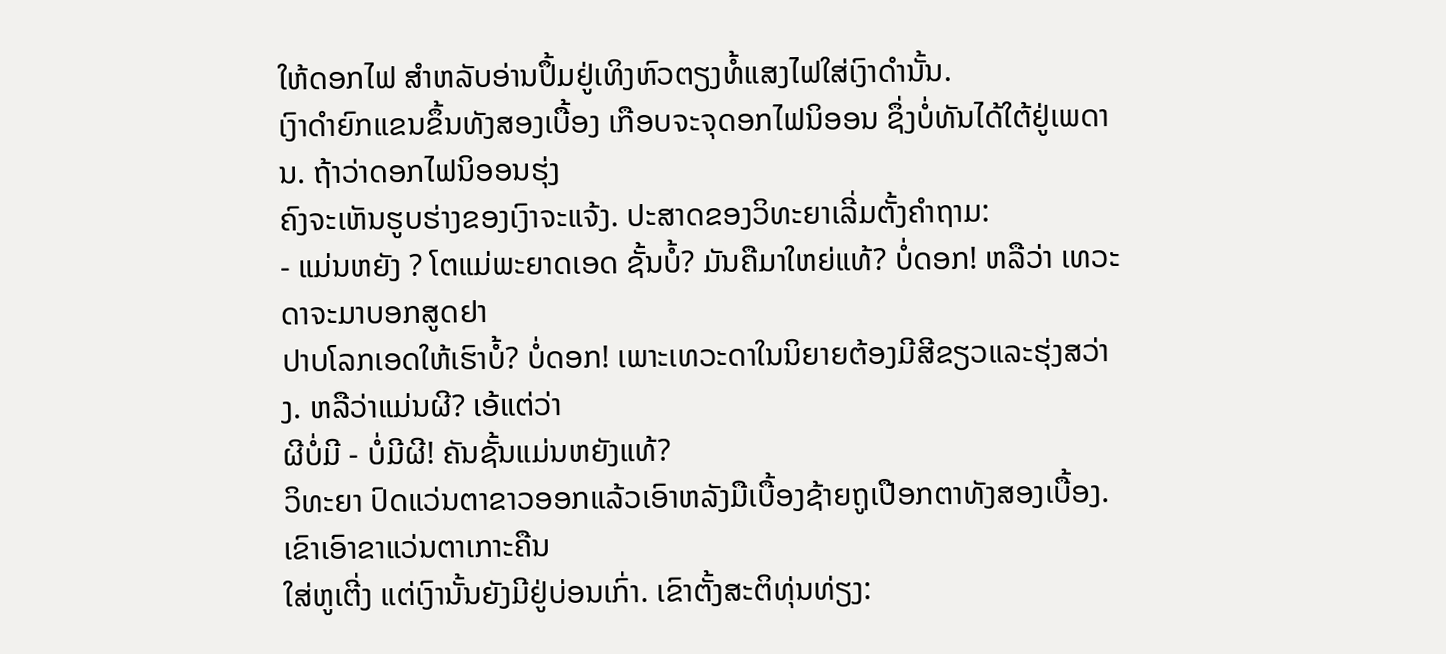ໃຫ້ດອກໄຟ ສຳຫລັບອ່ານປຶ້ມຢູ່ເທິງຫົວຕຽງທໍ້ແສງໄຟໃສ່ເງົາດຳນັ້ນ.
ເງົາດຳຍົກແຂນຂຶ້ນທັງສອງເບື້ອງ ເກືອບຈະຈຸດອກໄຟນິອອນ ຊຶ່ງບໍ່ທັນໄດ້ໃຕ້ຢູ່ເພດານ. ຖ້າວ່າດອກໄຟນິອອນຮຸ່ງ
ຄົງຈະເຫັນຮູບຮ່າງຂອງເງົາຈະແຈ້ງ. ປະສາດຂອງວິທະຍາເລີ່ມຕັ້ງຄຳຖາມ:
- ແມ່ນຫຍັງ ? ໂຕແມ່ພະຍາດເອດ ຊັ້ນບໍ້? ມັນຄືມາໃຫຍ່ແທ້? ບໍ່ດອກ! ຫລືວ່າ ເທວະດາຈະມາບອກສູດຢາ
ປາບໂລກເອດໃຫ້ເຮົາບໍ້? ບໍ່ດອກ! ເພາະເທວະດາໃນນິຍາຍຕ້ອງມີສີຂຽວແລະຮຸ່ງສວ່າງ. ຫລືວ່າແມ່ນຜີ? ເອ້ແຕ່ວ່າ
ຜີບໍ່ມີ - ບໍ່ມີຜີ! ຄັນຊັ້ນແມ່ນຫຍັງແທ້?
ວິທະຍາ ປົດແວ່ນຕາຂາວອອກແລ້ວເອົາຫລັງມືເບື້ອງຊ້າຍຖູເປືອກຕາທັງສອງເບື້ອງ. ເຂົາເອົາຂາແວ່ນຕາເກາະຄືນ
ໃສ່ຫູເຕີ່ງ ແຕ່ເງົານັ້ນຍັງມີຢູ່ບ່ອນເກົ່າ. ເຂົາຕັ້ງສະຕິທຸ່ນທ່ຽງ: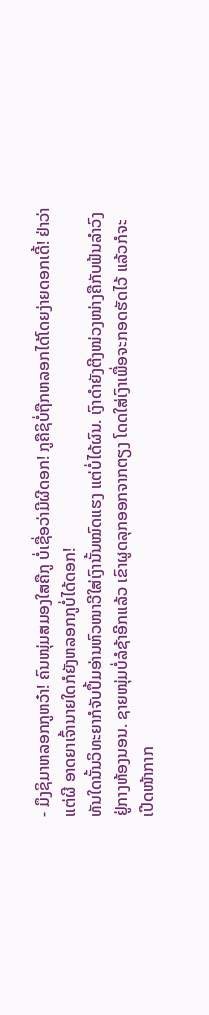- ມຶງຊິມາຫລອກກູຫວ໋າ! ຄົນໜຸ່ມສມອງໃສຄືກູ ບໍ່ເຊື່ອວ່າມີຜີດອກ! ກູຄືຊິບໍ່ຖືກຫລອກໄດ້ໂດຍງ່າຍດອກເດີ້! ຢ່າວ່າ
ແຕ່ຜີ ອາດຍາເຈົ້ານາຍໃດກໍຍັງຫລອກກູບໍ່ໄດ້ດອກ!
ທັນໃດນັ້ນວິທະຍາກໍຈັບປຶ້ມອ່ານຫົວໜາວີໃສ່ເງົານັ້ນໝົດແຮງ ແຕ່ບໍ່ໄດ້ຜົນ. ເງົາດຳຍັງຕີງໜ່ວງໜ່າງຄືກັບຟ້ນລຳວົງ
ຢູ່ກາງຫ້ອງນອນ. ຊາຍໜຸ່ມບໍ່ລໍຊ້າອີກແລ້ວ ເຂົາຜູດລຸກອອກຈາກຕຽງ ໂດດໃສ່ເງົາເພື່ອຈະກອດຮັດໄວ້ ແລ້ວກໍຈະ
ເປີດໜ້າກາກ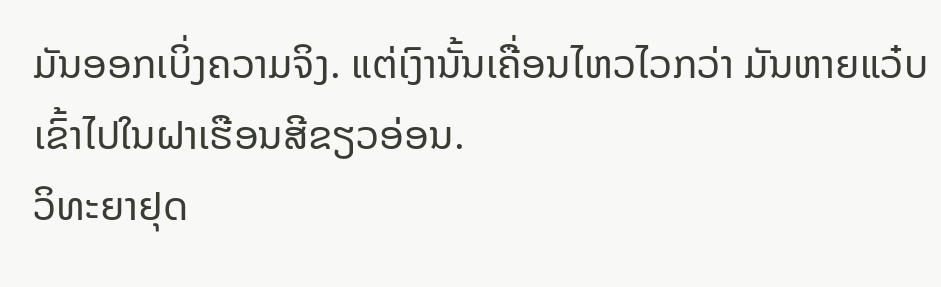ມັນອອກເບິ່ງຄວາມຈິງ. ແຕ່ເງົານັ້ນເຄື່ອນໄຫວໄວກວ່າ ມັນຫາຍແວ໋ບ ເຂົ້າໄປໃນຝາເຮືອນສີຂຽວອ່ອນ.
ວິທະຍາຢຸດ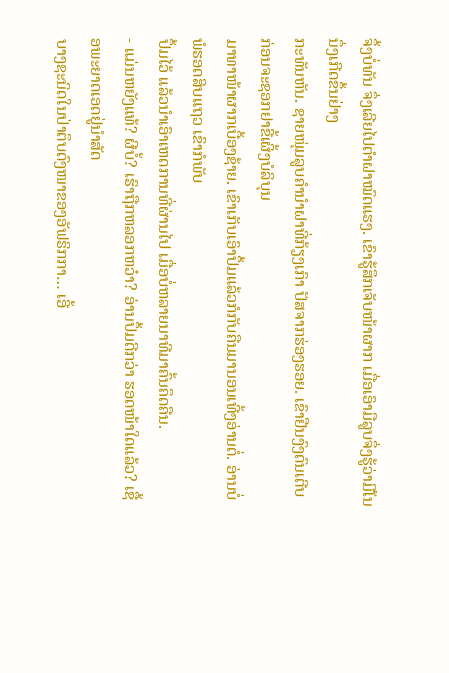ຈຶ້ງບໍ່ທັນ ຈຶ່ງເລີຍໄປຕຳຝາໝົດແຮງ. ເຂົາຮູ້ສຶກເຈັບໜ້າຜາກ ເມື່ອເອົາມືລູບຈຶ່ງຮູ້ວ່າມີໂນນຶ່ງເກີດຂຶ້ນຢ່າງ
ກະທັນຫັນ. ຊາຍໜຸ່ມລູບຄຳນຳຝາທີ່ກ້ຽງເກົາ ປັສຈາກຮ່ອງຮອຍ. ເຂົາຢືນງົງດົນເຕີບ ກ່ອນຈະຊອກຢາຂີ້ເຜິ້ງບໍລິບຸນ
ມາທາໜ້າຜາກເບື້ອງຊ້າຍ. ເຂົາເກັບເອົາປຶ້ມແລ້ວກໍກັບຄືນມານອນເທີ້ງອ່ານຕໍ່. ອ່ານບໍ່ພໍຮອດສິບແຖວ ເຂົາກໍພັບ
ປຶ້ມໄວ້ ແລ້ວນຳເອົາເຫດການທີ່ຜ່ານໄປ ເມື່ອບໍ່ຫລາຍນາທີມາຄົ້ນຄຶດຄືນ.
- ແມ່ນຫຍັງແທ້? ຜີບໍ້? ເຮົາຖືກຫລອກຫວ໋າ? ອ່ານປຶ້ມດີກວ່າ ຮອດໜ້າໃດແລ້ວ? ເຊື້ອພະຍາດເອດຢູ່ນຳສັດ
ບາງຊະນິດໃນປ່າຕຶບດົງໜາຂອງອັຟຣິກກາ… ເອີ້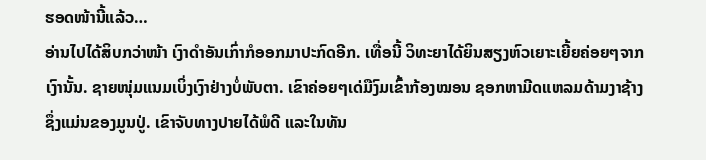ຮອດໜ້ານີ້ແລ້ວ…
ອ່ານໄປໄດ້ສິບກວ່າໜ້າ ເງົາດຳອັນເກົ່າກໍອອກມາປະກົດອີກ. ເທື່ອນີ້ ວິທະຍາໄດ້ຍິນສຽງຫົວເຍາະເຍີ້ຍຄ່ອຍໆຈາກ
ເງົານັ້ນ. ຊາຍໜຸ່ມແນມເບິ່ງເງົາຢ່າງບໍ່ພັບຕາ. ເຂົາຄ່ອຍໆເດ່ມືງົມເຂົ້າກ້ອງໝອນ ຊອກຫາມີດແຫລມດ້າມງາຊ້າງ
ຊຶ່ງແມ່ນຂອງມູນປູ່. ເຂົາຈັບທາງປາຍໄດ້ພໍດີ ແລະໃນທັນ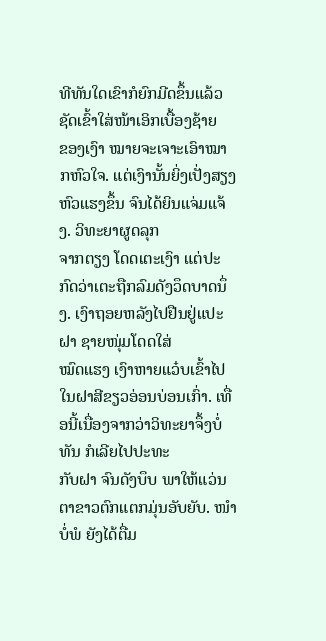ທີທັນໃດເຂົາກໍຍົກມີດຂຶ້ນແລ້ວຊັດເຂົ້າໃສ່ໜ້າເອິກເບື້ອງຊ້າຍ
ຂອງເງົາ ໝາຍຈະເຈາະເອົາໝາກຫົວໃຈ. ແຕ່ເງົານັ້ນຍິ່ງເປັ່ງສຽງຫົວແຮງຂຶ້ນ ຈົນໄດ້ຍິນແຈ່ມແຈ້ງ. ວິທະຍາຜູດລຸກ
ຈາກຕຽງ ໂດດເຕະເງົາ ແຕ່ປະກົດວ່າເຕະຖືກລົມດັງວຶດບາດນຶ່ງ. ເງົາຖອຍຫລັງໄປຢືນຢູ່ແປະຝາ ຊາຍໜຸ່ມໂດດໃສ່
ໝົດແຮງ ເງົາຫາຍແວ໋ບເຂົ້າໄປໃນຝາສີຂຽວອ່ອນບ່ອນເກົ່າ. ເທື່ອນີ້ເນື່ອງຈາກວ່າວິທະຍາຈຶ້ງບໍ່ທັນ ກໍເລີຍໄປປະທະ
ກັບຝາ ຈົນດັງບຶບ ພາໃຫ້ແວ່ນຕາຂາວຕົກແຕກມຸ່ນອັບຍັບ. ໜຳບໍ່ພໍ ຍັງໄດ້ຕື່ມ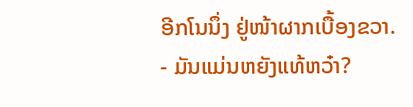ອີກໂນນຶ່ງ ຢູ່ໜ້າຜາກເບື້ອງຂວາ.
- ມັນແມ່ນຫຍັງແທ້ຫວ໋າ?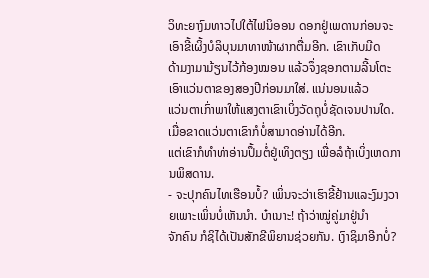ວິທະຍາງົມທາວໄປໃຕ້ໄຟນິອອນ ດອກຢູ່ເພດານກ່ອນຈະເອົາຂີ້ເຜິ້ງບໍລິບຸນມາທາໜ້າຜາກຕື່ມອີກ. ເຂົາເກັບມີດ
ດ້າມງາມາມ້ຽນໄວ້ກ້ອງໝອນ ແລ້ວຈຶ່ງຊອກຕາມລີ້ນໂຕະ ເອົາແວ່ນຕາຂອງສອງປີກ່ອນມາໃສ່. ແນ່ນອນແລ້ວ
ແວ່ນຕາເກົ່າພາໃຫ້ແສງຕາເຂົາເບິ່ງວັດຖຸບໍ່ຊັດເຈນປານໃດ. ເມື່ອຂາດແວ່ນຕາເຂົາກໍບໍ່ສາມາດອ່ານໄດ້ອີກ.
ແຕ່ເຂົາກໍທຳທ່າອ່ານປຶ້ມຕໍ່ຢູ່ເທິງຕຽງ ເພື່ອລໍຖ້າເບິ່ງເຫດການພິສດານ.
- ຈະປຸກຄົນໄທເຮືອນບໍ້? ເພິ່ນຈະວ່າເຮົາຂີ້ຢ້ານແລະງົມງວາຍເພາະເພິ່ນບໍ່ເຫັນນຳ. ບ໋າເນາະ! ຖ້າວ່າໝູ່ຄູ່ມາຢູ່ນຳ
ຈັກຄົນ ກໍຊິໄດ້ເປັນສັກຂີພິຍານຊ່ວຍກັນ. ເງົາຊິມາອີກບໍ່?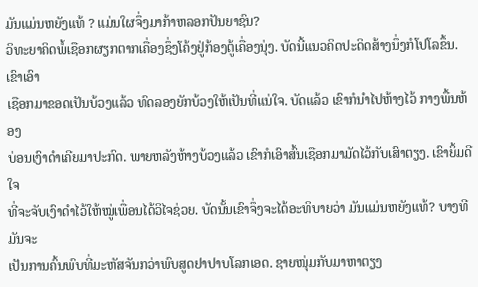ມັນແມ່ນຫຍັງແທ້ ? ແມ່ນໃຜຈຶ່ງມາກ້າຫລອກປັນຍາຊົນ?
ວິທະຍາຄິດພໍ້ເຊືອກຜຽກຕາກເຄື່ອງຊຶ່ງໂຄ້ງຢູ່ກ້ອງຕູ້ເຄື່ອງນຸ່ງ. ບັດນີ້ແນວຄິດປະດິດສ້າງນຶ່ງກໍໂປໂລຂຶ້ນ. ເຂົາເອົາ
ເຊືອກມາຂອດເປັນບ້ວງແລ້ວ ທົດລອງຍັກບ້ວງໃຫ້ເປັນທີ່ແນ່ໃຈ. ບັດແລ້ວ ເຂົາກໍນຳໄປຫ້າງໄວ້ ກາງພື້ນຫ້ອງ
ບ່ອນເງົາດຳເຄີຍມາປະກົດ. ພາຍຫລັງຫ້າງບ້ວງແລ້ວ ເຂົາກໍເອົາສົ້ນເຊືອກມາມັດໄວ້ກັບເສົາຕຽງ. ເຂົາຍິ້ມດີໃຈ
ທີ່ຈະຈັບເງົາດຳໄວ້ໃຫ້ໝູ່ເພື່ອນໄດ້ວິໄຈຊ່ວຍ. ບັດນັ້ນເຂົາຈຶ່ງຈະໄດ້ອະທິບາຍວ່າ ມັນແມ່ນຫຍັງແທ້? ບາງທີມັນຈະ
ເປັນການຄົ້ນພົບທີ່ມະຫັສຈັນກວ່າພົບສູດຢາປາບໂລກເອດ. ຊາຍໜຸ່ມກັບມາຫາຕຽງ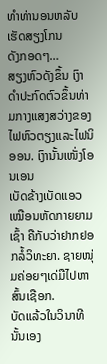ທຳທ່ານອນຫລັບເຮັດສຽງໂກນ
ດັງກອດໆ…
ສຽງຫົວດັງຂຶ້ນ ເງົາດຳປະກົດຕົວຂຶ້ນທ່າມກາງແສງສວ່າງຂອງໄຟຫົວຕຽງແລະໄຟນິອອນ. ເງົານັ້ນເໜັ່ງໂອນເອນ
ເບັດຂ້າງເບັດແອວເໝືອນຫັດກາຍຍາມເຊົ້າ ຄືກັບວ່າຢາກຢອກລໍ້ວິທະຍາ. ຊາຍໜຸ່ມຄ່ອຍໆເດ່ມືໄປຫາສົ້ນເຊືອກ.
ບັດແລ້ວໃນວິນາທີນັ້ນເອງ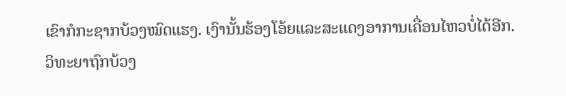ເຂົາກໍກະຊາກບ້ວງໝົດແຮງ. ເງົານັ້ນຮ້ອງໂອ້ຍແລະສະແດງອາການເຄື່ອນໄຫວບໍ່ໄດ້ອີກ.
ວິທະຍາຖົກບ້ວງ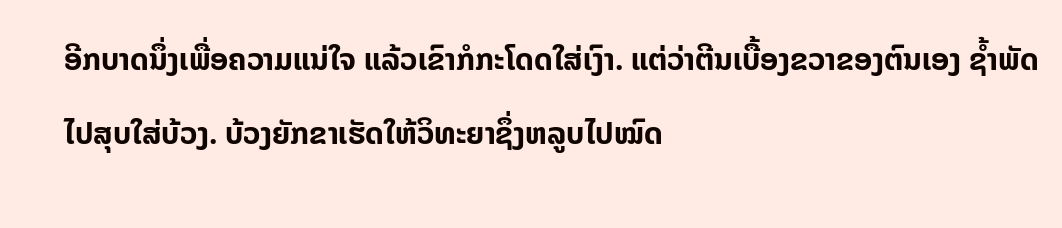ອີກບາດນຶ່ງເພື່ອຄວາມແນ່ໃຈ ແລ້ວເຂົາກໍກະໂດດໃສ່ເງົາ. ແຕ່ວ່າຕີນເບື້ອງຂວາຂອງຕົນເອງ ຊໍ້າພັດ
ໄປສຸບໃສ່ບ້ວງ. ບ້ວງຍັກຂາເຮັດໃຫ້ວິທະຍາຊຶ່ງຫລູບໄປໝົດ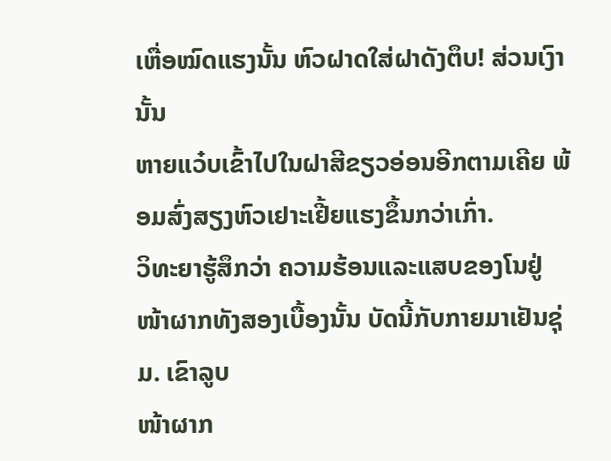ເຫື່ອໝົດແຮງນັ້ນ ຫົວຝາດໃສ່ຝາດັງຕຶບ! ສ່ວນເງົານັ້ນ
ຫາຍແວ໋ບເຂົ້າໄປໃນຝາສີຂຽວອ່ອນອີກຕາມເຄີຍ ພ້ອມສົ່ງສຽງຫົວເຢາະເຢີ້ຍແຮງຂຶ້ນກວ່າເກົ່າ.
ວິທະຍາຮູ້ສຶກວ່າ ຄວາມຮ້ອນແລະແສບຂອງໂນຢູ່ໜ້າຜາກທັງສອງເບື້ອງນັ້ນ ບັດນີ້ກັບກາຍມາເຢັນຊຸ່ມ. ເຂົາລູບ
ໜ້າຜາກ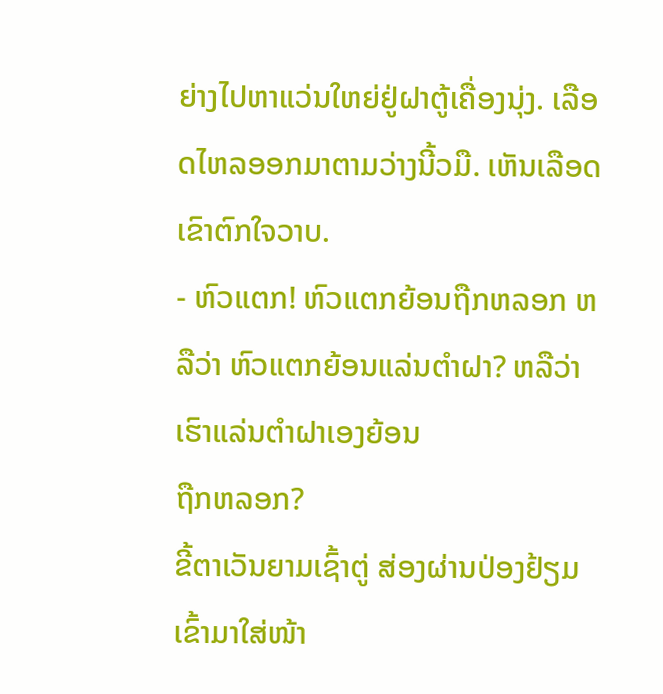ຍ່າງໄປຫາແວ່ນໃຫຍ່ຢູ່ຝາຕູ້ເຄື່ອງນຸ່ງ. ເລືອດໄຫລອອກມາຕາມວ່າງນີ້ວມື. ເຫັນເລືອດເຂົາຕົກໃຈວາບ.
- ຫົວແຕກ! ຫົວແຕກຍ້ອນຖືກຫລອກ ຫລືວ່າ ຫົວແຕກຍ້ອນແລ່ນຕຳຝາ? ຫລືວ່າ ເຮົາແລ່ນຕຳຝາເອງຍ້ອນ
ຖືກຫລອກ?
ຂີ້ຕາເວັນຍາມເຊົ້າຕູ່ ສ່ອງຜ່ານປ່ອງຢ້ຽມເຂົ້າມາໃສ່ໜ້າ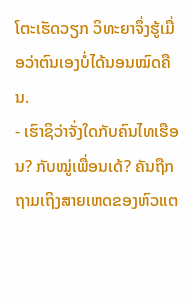ໂຕະເຮັດວຽກ ວິທະຍາຈຶ່ງຮູ້ເມື່ອວ່າຕົນເອງບໍ່ໄດ້ນອນໝົດຄືນ.
- ເຮົາຊິວ່າຈັ່ງໃດກັບຄົນໄທເຮືອນ? ກັບໝູ່ເພື່ອນເດ້? ຄັນຖືກຖາມເຖິງສາຍເຫດຂອງຫົວແຕ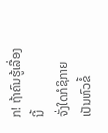ກ! ຖ້າຄົນຮູ້ເລື່ອງນີ້
ຈັ່ງໃດກໍຊິກາຍເປັນຫົວຂໍ້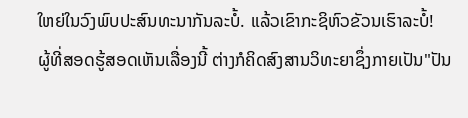ໃຫຍ່ໃນວົງພົບປະສົນທະນາກັນລະບໍ້. ແລ້ວເຂົາກະຊິຫົວຂັວນເຮົາລະບໍ້!
ຜູ້ທີ່ສອດຮູ້ສອດເຫັນເລື່ອງນີ້ ຕ່າງກໍຄິດສົງສານວິທະຍາຊຶ່ງກາຍເປັນ"ປັນ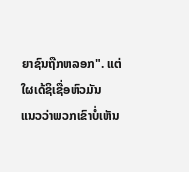ຍາຊົນຖືກຫລອກ". ແຕ່ໃຜເດ້ຊິເຊື່ອຫົວມັນ
ແນວວ່າພວກເຂົາບໍ່ເຫັນ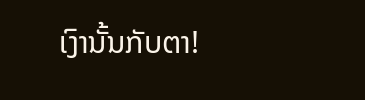ເງົານັ້ນກັບຕາ!